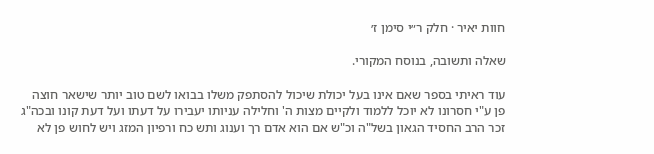חוות יאיר · חלק ר״י סימן ז׳

שאלה ותשובה, בנוסח המקורי.

עוד ראיתי בספר שאם אינו בעל יכולת שיכול להסתפק משלו בבואו לשם טוב יותר שישאר חוצה פן ע"י חסרונו לא יוכל ללמוד ולקיים מצות ה' וחלילה עניותו יעבירו על דעתו ועל דעת קונו ובכה"ג זכר הרב החסיד הגאון בשל"ה וכ"ש אם הוא אדם רך וענוג ותש כח ורפיון המזג ויש לחוש פן לא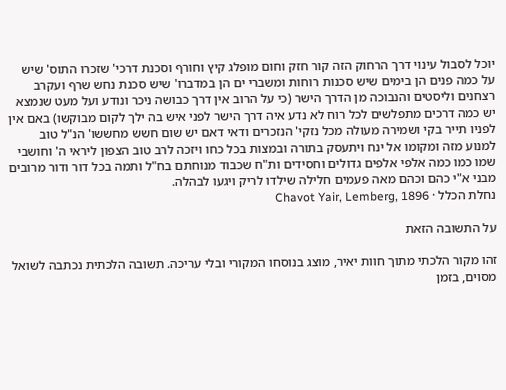יוכל לסבול עינוי דרך הרחוק הזה קור חזק וחום מופלג קיץ וחורף וסכנת דרכי' שזכרו התוס' שיש על כמה פנים הן בימים שיש סכנות רוחות ומשברי ים הן במדברו' שיש סכנת נחש שרף ועקרב רצחנים וליסטים והנבוכה מן הדרך הישר (כי על הרוב אין דרך כבושה ניכר ונודע ועל מעט שנמצא יש כמה דרכים מתפלשים לכל רוח לא נדע איה דרך הישר לפני איש בה ילך לקום מבוקשו) באם אין לפניו תייר בקי ושמירה מעולה מכל נזקי' הנזכרים ודאי דאם יש שום חשש מחששו' הנ"ל טוב למנוע מזה ומקומו אל ינח ויתעסק בתורה ובמצות בכל כחו ויזכה לרב טוב הצפון ליראי ה' וחושבי שמו כמו כמה אלפי אלפים גדולים וחסידים ות"ח שכבוד מנוחתם בח"ל ותמה בכל דור ודור מרובים מבני א"י כהם וכהם מאה פעמים חלילה שילדו לריק ויגעו לבהלה.
נחלת הכלל · Chavot Yair, Lemberg, 1896

על התשובה הזאת

זהו מקור הלכתי מתוך חוות יאיר, מוצג בנוסחו המקורי ובלי עריכה. תשובה הלכתית נכתבה לשואל מסוים, בזמן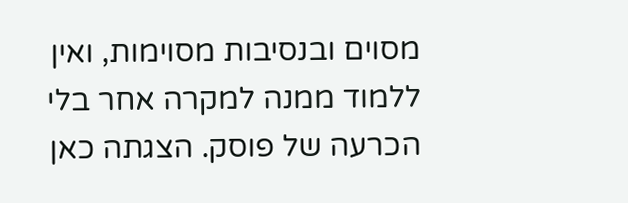מסוים ובנסיבות מסוימות, ואין ללמוד ממנה למקרה אחר בלי הכרעה של פוסק. הצגתה כאן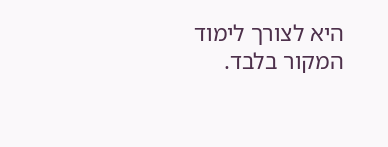היא לצורך לימוד המקור בלבד.